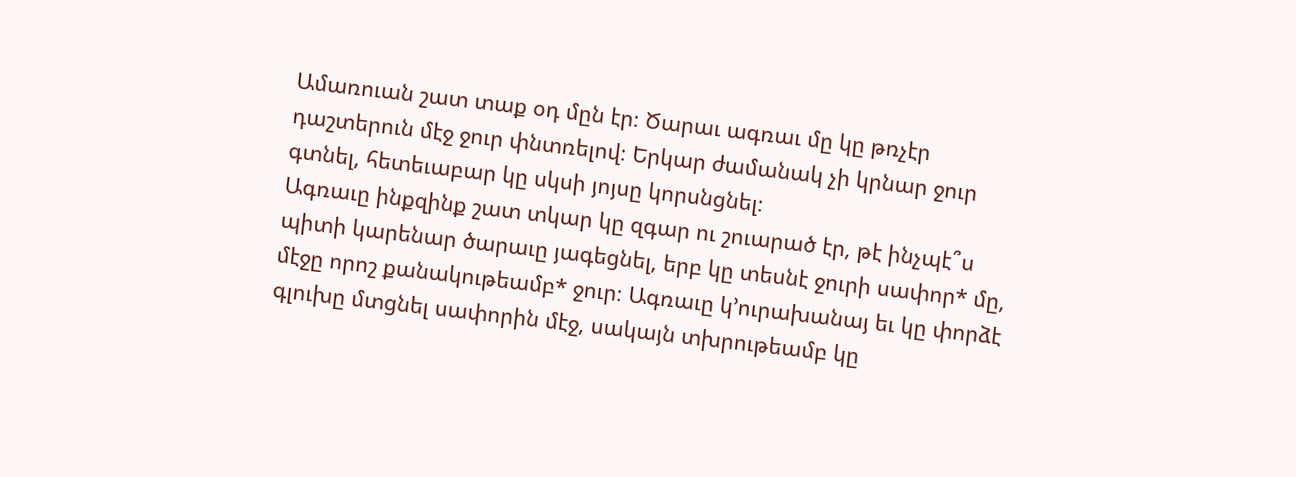Ամառուան շատ տաք օդ մըն էր։ Ծարաւ ագռաւ մը կը թռչէր
դաշտերուն մէջ ջուր փնտռելով։ Երկար ժամանակ չի կրնար ջուր
գտնել, հետեւաբար կը սկսի յոյսը կորսնցնել։
Ագռաւը ինքզինք շատ տկար կը զգար ու շուարած էր, թէ ինչպէ՞ս
պիտի կարենար ծարաւը յագեցնել, երբ կը տեսնէ ջուրի սափոր* մը,
մէջը որոշ քանակութեամբ* ջուր։ Ագռաւը կ՚ուրախանայ եւ կը փորձէ
գլուխը մտցնել սափորին մէջ, սակայն տխրութեամբ կը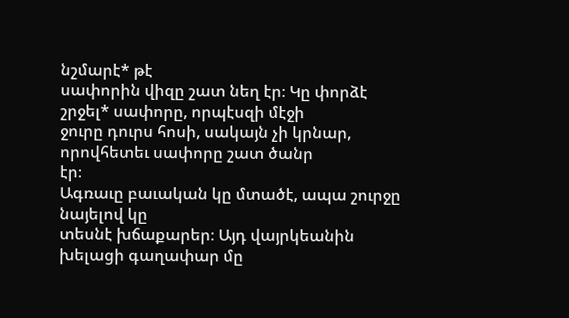նշմարէ* թէ
սափորին վիզը շատ նեղ էր։ Կը փորձէ շրջել* սափորը, որպէսզի մէջի
ջուրը դուրս հոսի, սակայն չի կրնար, որովհետեւ սափորը շատ ծանր
էր։
Ագռաւը բաւական կը մտածէ, ապա շուրջը նայելով կը
տեսնէ խճաքարեր։ Այդ վայրկեանին խելացի գաղափար մը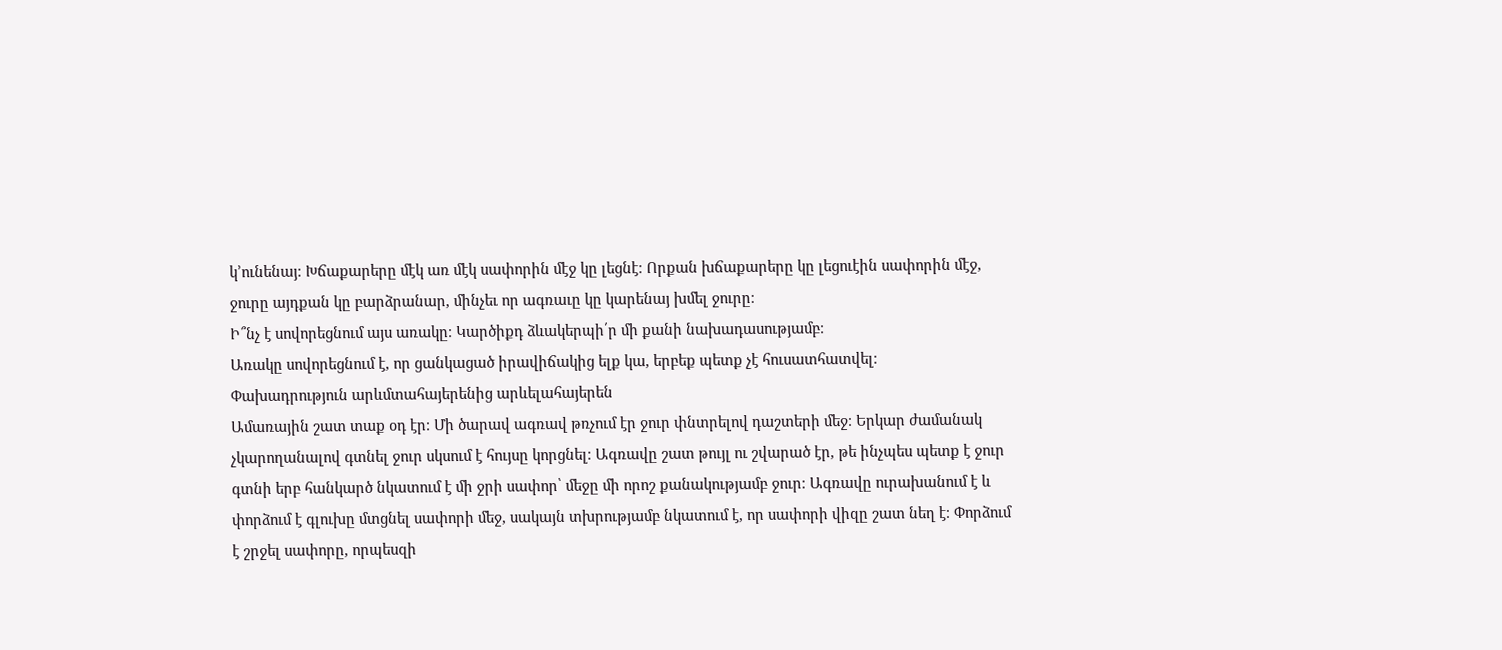կ՚ունենայ։ Խճաքարերը մէկ առ մէկ սափորին մէջ կը լեցնէ։ Որքան խճաքարերը կը լեցուէին սափորին մէջ, ջուրը այդքան կը բարձրանար, մինչեւ որ ագռաւը կը կարենայ խմել ջուրը։
Ի՞նչ է սովորեցնում այս առակը։ Կարծիքդ ձևակերպի՛ր մի քանի նախադասությամբ։
Առակը սովորեցնում է, որ ցանկացած իրավիճակից ելք կա, երբեք պետք չէ հուսատհատվել։
Փախադրություն արևմտահայերենից արևելահայերեն
Ամառային շատ տաք օդ էր։ Մի ծարավ ագռավ թռչում էր ջուր փնտրելով դաշտերի մեջ։ Երկար ժամանակ չկարողանալով գտնել ջուր սկսում է հույսը կորցնել։ Ագռավը շատ թույլ ու շվարած էր, թե ինչպես պետք է ջուր գտնի երբ հանկարծ նկատում է մի ջրի սափոր՝ մեջը մի որոշ քանակությամբ ջուր։ Ագռավը ուրախանում է և փորձում է գլուխը մտցնել սափորի մեջ, սակայն տխրությամբ նկատում է, որ սափորի վիզը շատ նեղ է։ Փորձում է շրջել սափորը, որպեսզի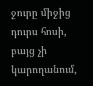ջուրը միջից դուրս հոսի, բայց չի կարողանում,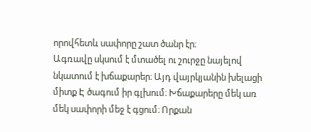որովհետև սափորը շատ ծանր էր։
Ագռավը սկսում է մտածել ու շուրջը նայելով նկատում է խճաքարեր։ Այդ վայրկյանին խելացի միտք Է ծագում իր գլխում։ Խճաքարերը մեկ առ մեկ սափորի մեջ է գցում։ Որքան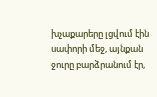խչաքարերը լցվում էին սափորի մեջ, այնքան ջուրը բարձրանում էր,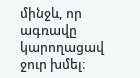մինջև, որ ագռավը կարողացավ ջուր խմել։